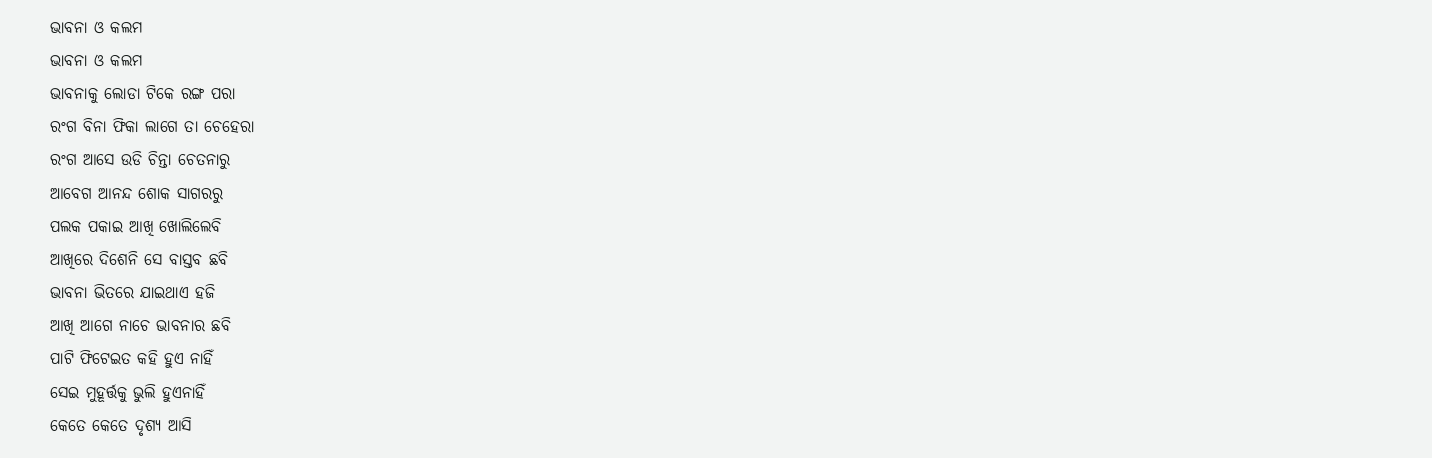ଭାବନା ଓ କଲମ
ଭାବନା ଓ କଲମ
ଭାବନାକୁ ଲୋଡା ଟିକେ ରଙ୍ଗ ପରା
ରଂଗ ବିନା ଫିକା ଲାଗେ ତା ଚେହେରା
ରଂଗ ଆସେ ଉଡି ଚିନ୍ତା ଚେତନାରୁ
ଆବେଗ ଆନନ୍ଦ ଶୋକ ସାଗରରୁ
ପଲକ ପକାଇ ଆଖି ଖୋଲିଲେବି
ଆଖିରେ ଦିଶେନି ସେ ବାସ୍ତବ ଛବି
ଭାବନା ଭିତରେ ଯାଇଥାଏ ହଜି
ଆଖି ଆଗେ ନାଚେ ଭାବନାର ଛବି
ପାଟି ଫିଟେଇତ କହି ହୁଏ ନାହିଁ
ସେଇ ମୁହୂର୍ତ୍ତକୁ ଭୁଲି ହୁଏନାହିଁ
କେତେ କେତେ ଦୃଶ୍ୟ ଆସି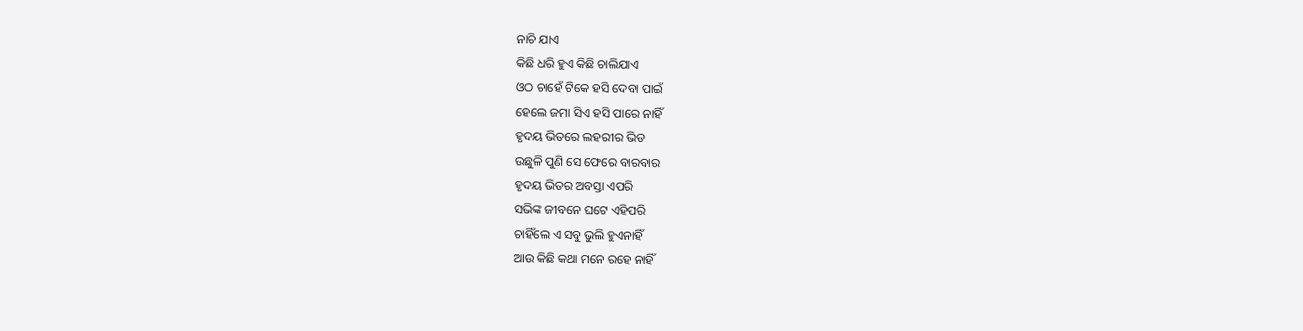ନାଚି ଯାଏ
କିଛି ଧରି ହୁଏ କିଛି ଚାଲିଯାଏ
ଓଠ ଚାହେଁ ଟିକେ ହସି ଦେବା ପାଇଁ
ହେଲେ ଜମା ସିଏ ହସି ପାରେ ନାହିଁ
ହୃଦୟ ଭିତରେ ଲହରୀର ଭିଡ
ଉଛୁଳି ପୁଣି ସେ ଫେରେ ବାରବାର
ହୃଦୟ ଭିତର ଅବସ୍ତା ଏପରି
ସଭିଙ୍କ ଜୀବନେ ଘଟେ ଏହିପରି
ଚାହିଁଲେ ଏ ସବୁ ଭୁଲି ହୁଏନାହିଁ
ଆଉ କିଛି କଥା ମନେ ରହେ ନାହିଁ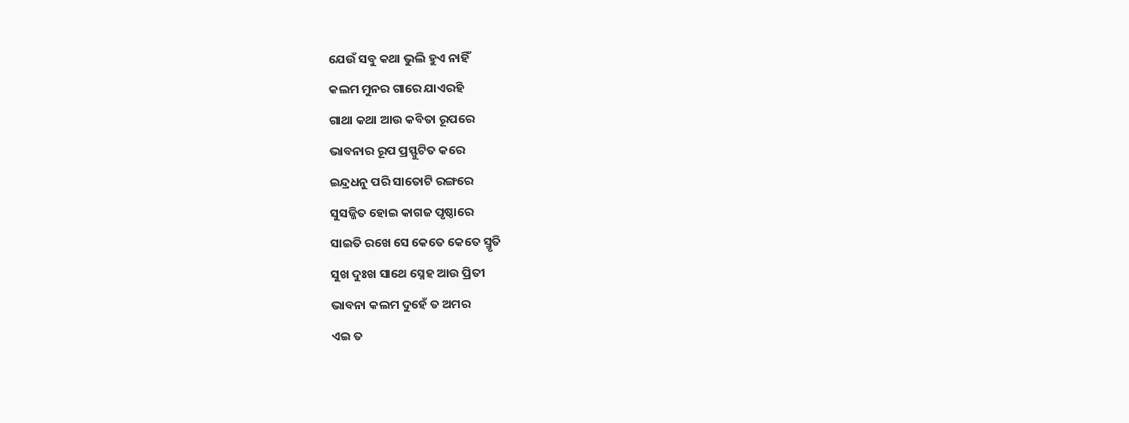ଯେଉଁ ସବୁ କଥା ଭୁଲି ହୁଏ ନାହିଁ
କଲମ ମୁନର ଗାରେ ଯାଏରହି
ଗାଥା କଥା ଆଉ କବିତା ରୂପରେ
ଭାବନାର ରୂପ ପ୍ରସ୍ଫୁଟିତ କରେ
ଇନ୍ଦ୍ରଧନୁ ପରି ସାତୋଟି ରଙ୍ଗରେ
ସୁସଜ୍ଜିତ ହୋଇ କାଗଜ ପୃଷ୍ଠାରେ
ସାଇତି ରଖେ ସେ କେତେ କେତେ ସ୍ମୃତି
ସୁଖ ଦୁଃଖ ସାଥେ ସ୍ନେହ ଆଉ ପ୍ରିତୀ
ଭାବନା କଲମ ଦୁହେଁ ତ ଅମର
ଏଇ ତ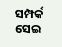ସମ୍ପର୍କ ସେଇ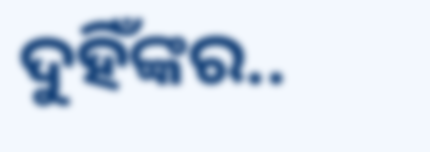ଦୁହିଁଙ୍କର..